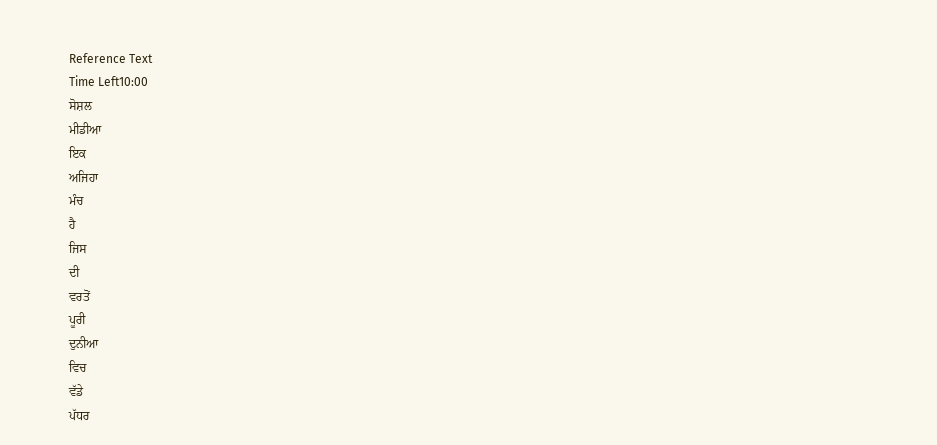Reference Text
Time Left10:00
ਸੋਸ਼ਲ
ਮੀਡੀਆ
ਇਕ
ਅਜਿਹਾ
ਮੰਚ
ਹੈ
ਜਿਸ
ਦੀ
ਵਰਤੋਂ
ਪੂਰੀ
ਦੁਨੀਆ
ਵਿਚ
ਵੱਡੇ
ਪੱਧਰ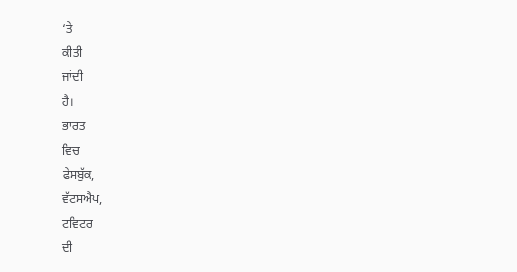‘ਤੇ
ਕੀਤੀ
ਜਾਂਦੀ
ਹੈ।
ਭਾਰਤ
ਵਿਚ
ਫੇਸਬੁੱਕ,
ਵੱਟਸਐਪ,
ਟਵਿਟਰ
ਦੀ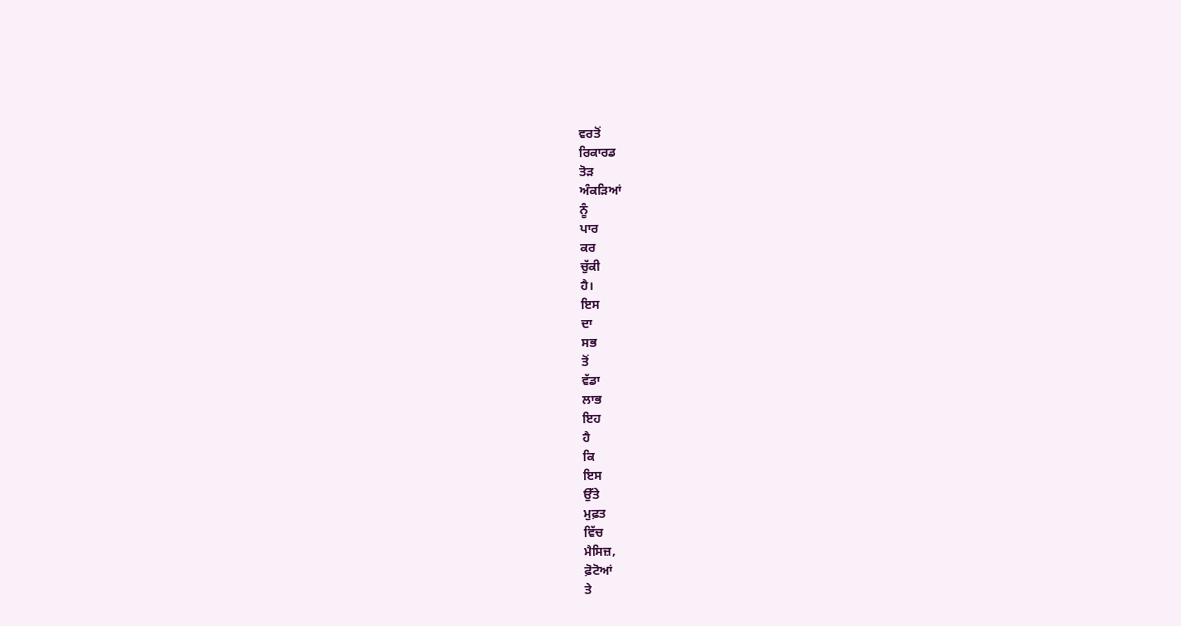ਵਰਤੋਂ
ਰਿਕਾਰਡ
ਤੋੜ
ਅੰਕੜਿਆਂ
ਨੂੰ
ਪਾਰ
ਕਰ
ਚੁੱਕੀ
ਹੈ।
ਇਸ
ਦਾ
ਸਭ
ਤੋਂ
ਵੱਡਾ
ਲਾਭ
ਇਹ
ਹੈ
ਕਿ
ਇਸ
ਉੱਤੇ
ਮੁਫ਼ਤ
ਵਿੱਚ
ਮੈਸਿਜ਼,
ਫ਼ੋਟੋਆਂ
ਤੇ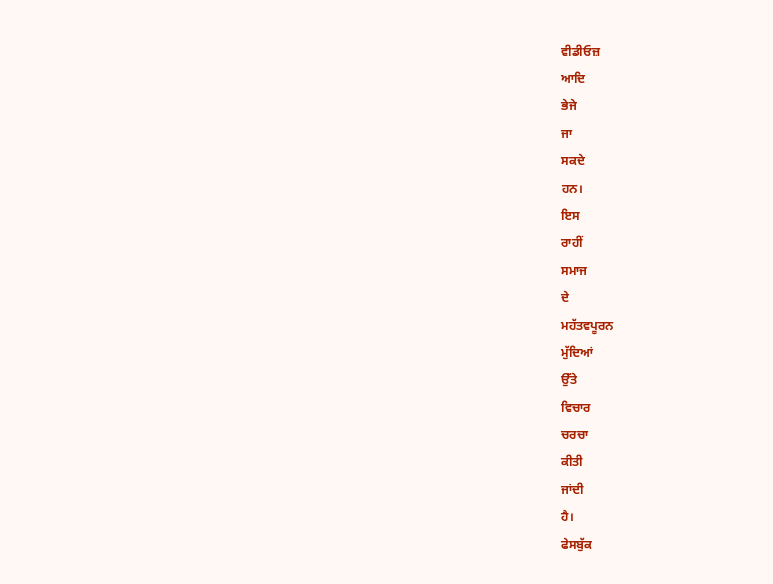ਵੀਡੀਓਜ਼
ਆਦਿ
ਭੇਜੇ
ਜਾ
ਸਕਦੇ
ਹਨ।
ਇਸ
ਰਾਹੀਂ
ਸਮਾਜ
ਦੇ
ਮਹੱਤਵਪੂਰਨ
ਮੁੱਦਿਆਂ
ਉੱਤੇ
ਵਿਚਾਰ
ਚਰਚਾ
ਕੀਤੀ
ਜਾਂਦੀ
ਹੈ।
ਫੇਸਬੁੱਕ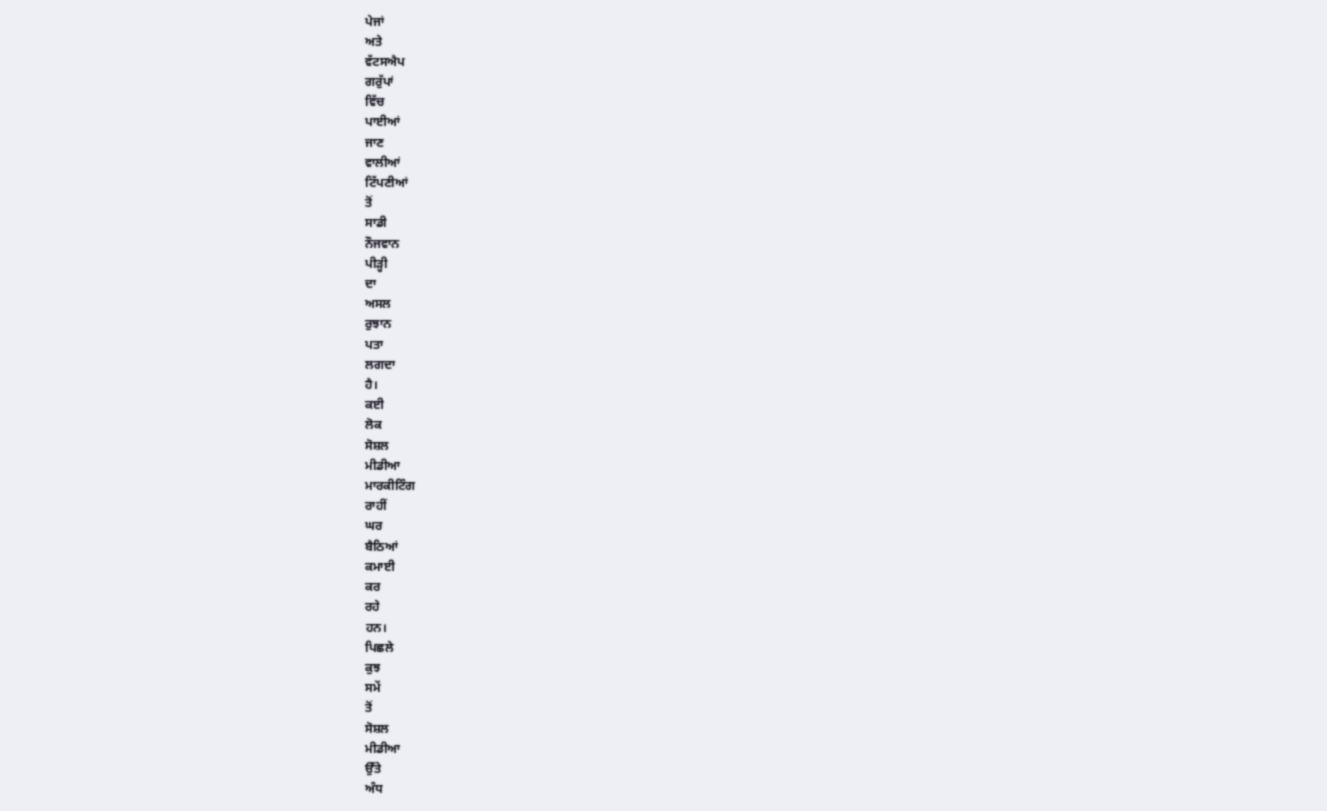ਪੇਜਾਂ
ਅਤੇ
ਵੱਟਸਐਪ
ਗਰੁੱਪਾਂ
ਵਿੱਚ
ਪਾਈਆਂ
ਜਾਣ
ਵਾਲੀਆਂ
ਟਿੱਪਣੀਆਂ
ਤੋਂ
ਸਾਡੀ
ਨੌਜਵਾਨ
ਪੀੜ੍ਹੀ
ਦਾ
ਅਸਲ
ਰੁਝਾਨ
ਪਤਾ
ਲਗਦਾ
ਹੈ।
ਕਈ
ਲੋਕ
ਸੋਸ਼ਲ
ਮੀਡੀਆ
ਮਾਰਕੀਟਿੰਗ
ਰਾਹੀਂ
ਘਰ
ਬੈਠਿਆਂ
ਕਮਾਈ
ਕਰ
ਰਹੇ
ਹਨ।
ਪਿਛਲੇ
ਕੁਝ
ਸਮੇਂ
ਤੋਂ
ਸੋਸ਼ਲ
ਮੀਡੀਆ
ਉੱਤੇ
ਅੰਧ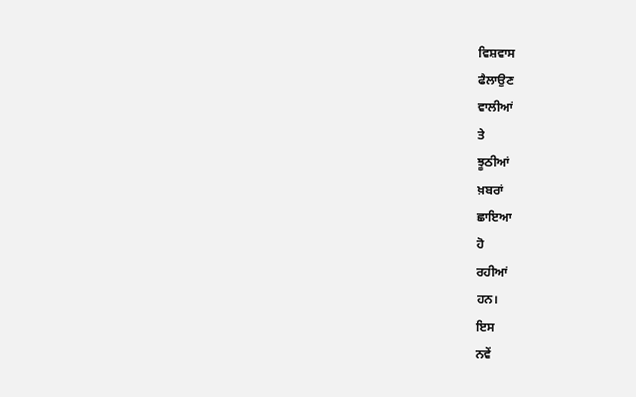ਵਿਸ਼ਵਾਸ
ਫੈਲਾਉਣ
ਵਾਲੀਆਂ
ਤੇ
ਝੂਠੀਆਂ
ਖ਼ਬਰਾਂ
ਛਾਇਆ
ਹੋ
ਰਹੀਆਂ
ਹਨ।
ਇਸ
ਨਵੇਂ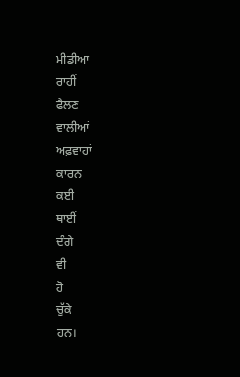ਮੀਡੀਆ
ਰਾਹੀਂ
ਫੈਲਣ
ਵਾਲੀਆਂ
ਅਫ਼ਵਾਹਾਂ
ਕਾਰਨ
ਕਈ
ਥਾਈਂ
ਦੰਗੇ
ਵੀ
ਹੋ
ਚੁੱਕੇ
ਹਨ।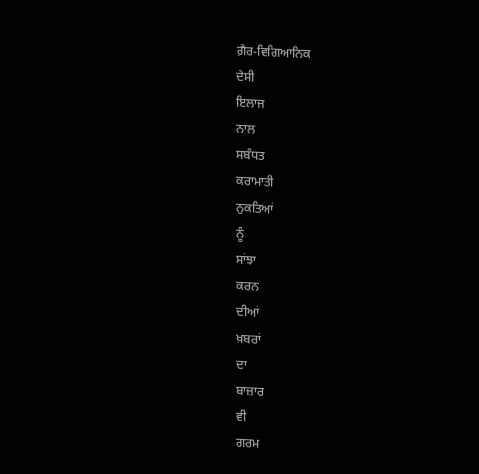ਗ਼ੈਰ-ਵਿਗਿਆਨਿਕ
ਦੇਸੀ
ਇਲਾਜ
ਨਾਲ
ਸਬੰਧਤ
ਕਰਾਮਾਤੀ
ਨੁਕਤਿਆਂ
ਨੂੰ
ਸਾਂਝਾ
ਕਰਨ
ਦੀਆਂ
ਖ਼ਬਰਾਂ
ਦਾ
ਬਾਜ਼ਾਰ
ਵੀ
ਗਰਮ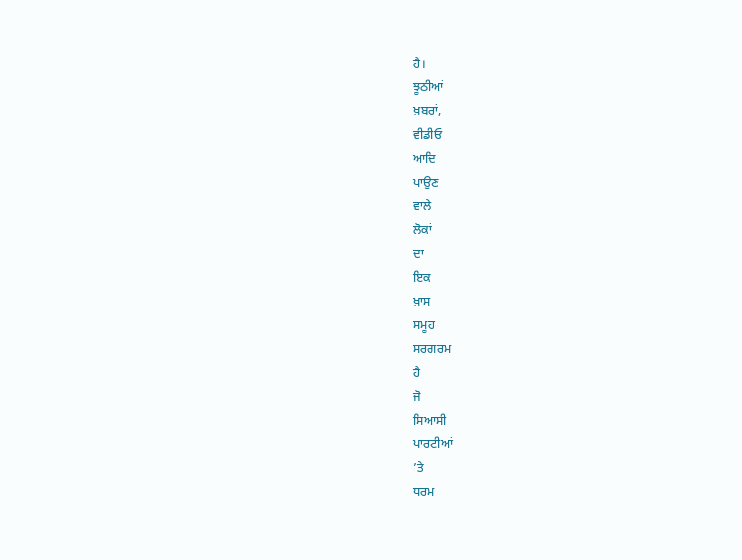ਹੈ।
ਝੂਠੀਆਂ
ਖ਼ਬਰਾਂ,
ਵੀਡੀਓ
ਆਦਿ
ਪਾਉਣ
ਵਾਲੇ
ਲੋਕਾਂ
ਦਾ
ਇਕ
ਖ਼ਾਸ
ਸਮੂਹ
ਸਰਗਰਮ
ਹੈ
ਜੋ
ਸਿਆਸੀ
ਪਾਰਟੀਆਂ
’ਤੇ
ਧਰਮ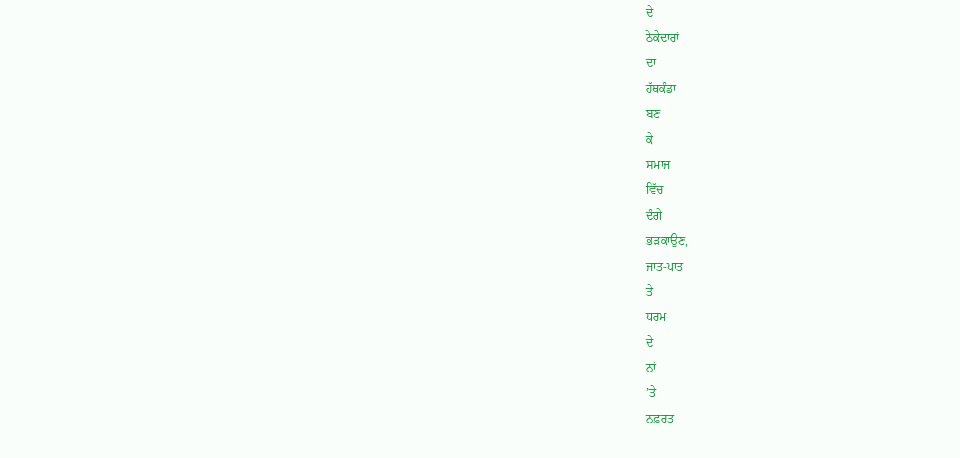ਦੇ
ਠੇਕੇਦਾਰਾਂ
ਦਾ
ਹੱਥਕੰਡਾ
ਬਣ
ਕੇ
ਸਮਾਜ
ਵਿੱਚ
ਦੰਗੇ
ਭੜਕਾਉਣ,
ਜਾਤ-ਪਾਤ
ਤੇ
ਧਰਮ
ਦੇ
ਨਾਂ
’ਤੇ
ਨਫ਼ਰਤ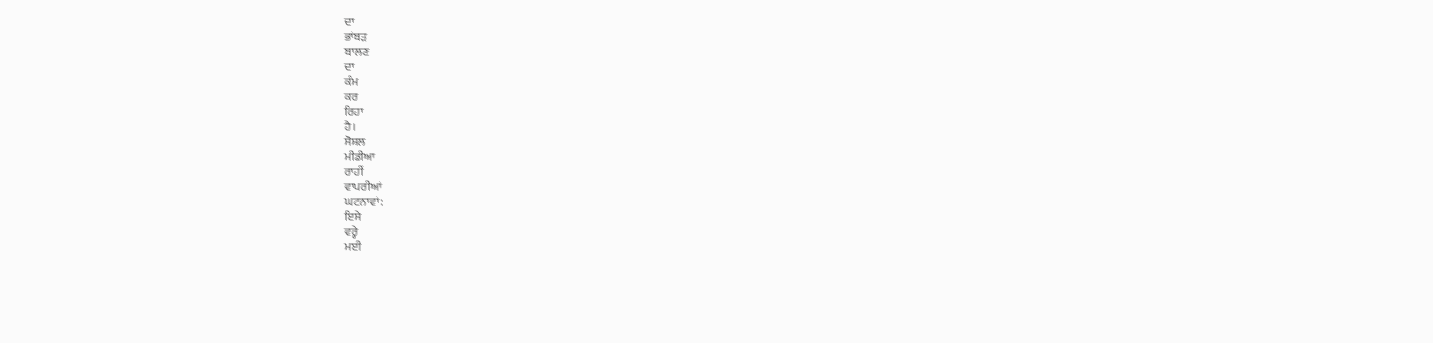ਦਾ
ਭਾਂਬੜ
ਬਾਲਣ
ਦਾ
ਕੰਮ
ਕਰ
ਰਿਹਾ
ਹੈ।
ਸੋਸ਼ਲ
ਮੀਡੀਆ
ਰਾਹੀਂ
ਵਾਪਰੀਆਂ
ਘਟਨਾਵਾਂ:
ਇਸੇ
ਵਰ੍ਹੇ
ਮਈ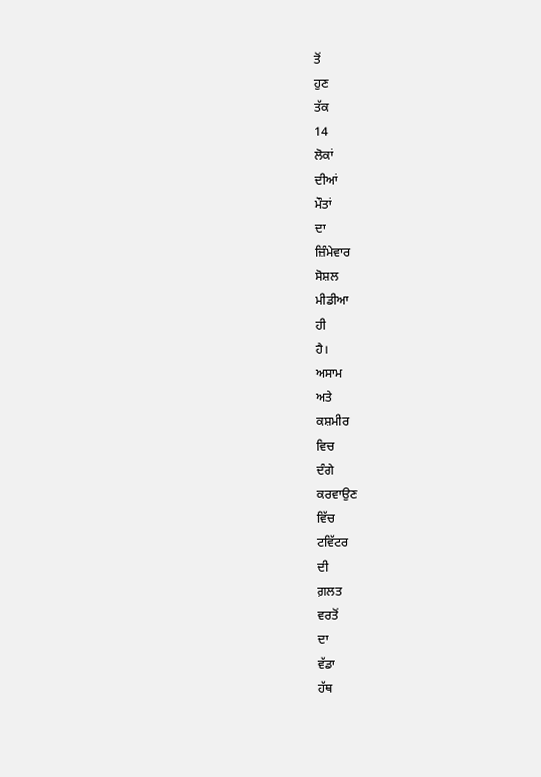ਤੋਂ
ਹੁਣ
ਤੱਕ
14
ਲੋਕਾਂ
ਦੀਆਂ
ਮੌਤਾਂ
ਦਾ
ਜ਼ਿੰਮੇਵਾਰ
ਸੋਸ਼ਲ
ਮੀਡੀਆ
ਹੀ
ਹੈ।
ਅਸਾਮ
ਅਤੇ
ਕਸ਼ਮੀਰ
ਵਿਚ
ਦੰਗੇ
ਕਰਵਾਉਣ
ਵਿੱਚ
ਟਵਿੱਟਰ
ਦੀ
ਗ਼ਲਤ
ਵਰਤੋਂ
ਦਾ
ਵੱਡਾ
ਹੱਥ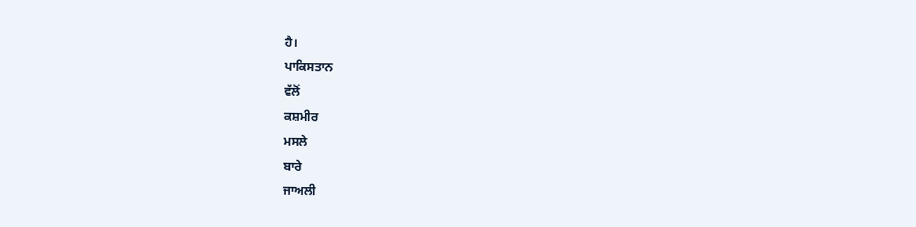ਹੈ।
ਪਾਕਿਸਤਾਨ
ਵੱਲੋਂ
ਕਸ਼ਮੀਰ
ਮਸਲੇ
ਬਾਰੇ
ਜਾਅਲੀ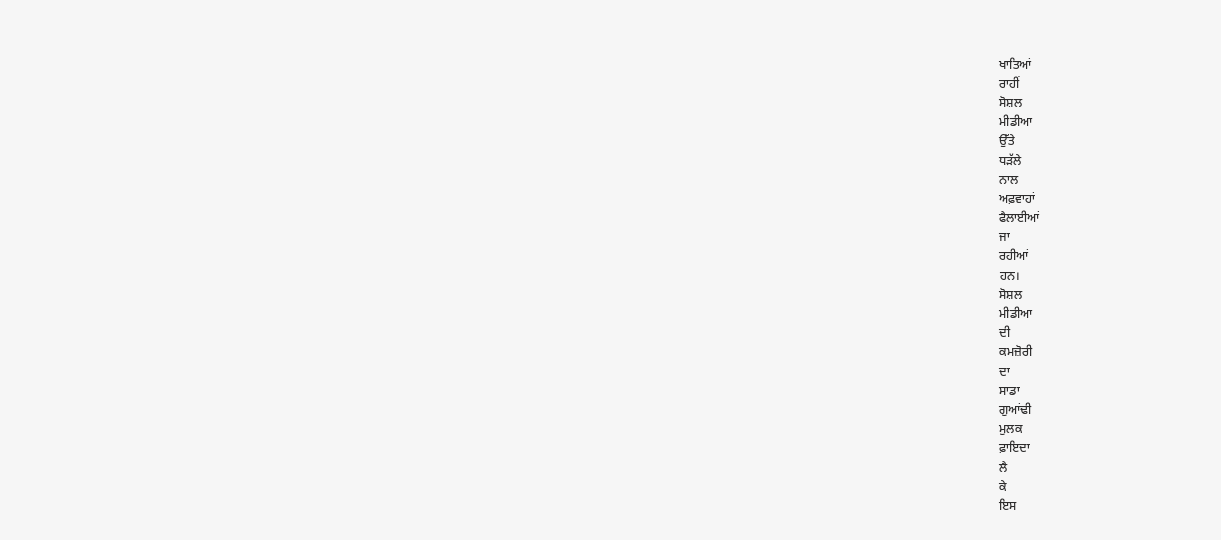ਖਾਤਿਆਂ
ਰਾਹੀਂ
ਸੋਸ਼ਲ
ਮੀਡੀਆ
ਉੱਤੇ
ਧੜੱਲੇ
ਨਾਲ
ਅਫ਼ਵਾਹਾਂ
ਫੈਲਾਈਆਂ
ਜਾ
ਰਹੀਆਂ
ਹਨ।
ਸੋਸ਼ਲ
ਮੀਡੀਆ
ਦੀ
ਕਮਜ਼ੋਰੀ
ਦਾ
ਸਾਡਾ
ਗੁਆਂਢੀ
ਮੁਲਕ
ਫ਼ਾਇਦਾ
ਲੈ
ਕੇ
ਇਸ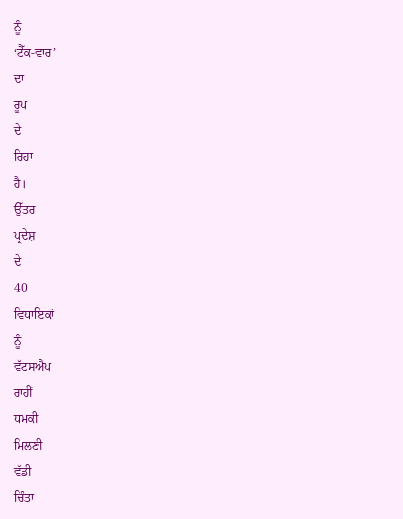ਨੂੰ
‘ਟੈੱਕ-ਵਾਰ’
ਦਾ
ਰੂਪ
ਦੇ
ਰਿਹਾ
ਹੈ।
ਉੱਤਰ
ਪ੍ਰਦੇਸ਼
ਦੇ
40
ਵਿਧਾਇਕਾਂ
ਨੂੰ
ਵੱਟਸਐਪ
ਰਾਹੀਂ
ਧਮਕੀ
ਮਿਲਣੀ
ਵੱਡੀ
ਚਿੰਤਾ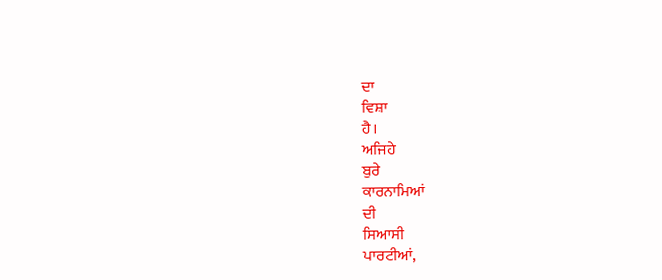ਦਾ
ਵਿਸ਼ਾ
ਹੈ।
ਅਜਿਹੇ
ਬੁਰੇ
ਕਾਰਨਾਮਿਆਂ
ਦੀ
ਸਿਆਸੀ
ਪਾਰਟੀਆਂ,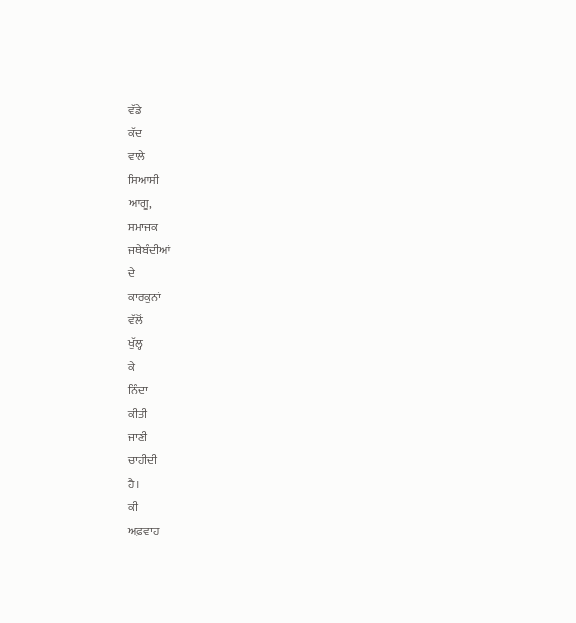ਵੱਡੇ
ਕੱਦ
ਵਾਲੇ
ਸਿਆਸੀ
ਆਗੂ,
ਸਮਾਜਕ
ਜਥੇਬੰਦੀਆਂ
ਦੇ
ਕਾਰਕੁਨਾਂ
ਵੱਲੋਂ
ਖੁੱਲ੍ਹ
ਕੇ
ਨਿੰਦਾ
ਕੀਤੀ
ਜਾਣੀ
ਚਾਹੀਦੀ
ਹੈ।
ਕੀ
ਅਫ਼ਵਾਹ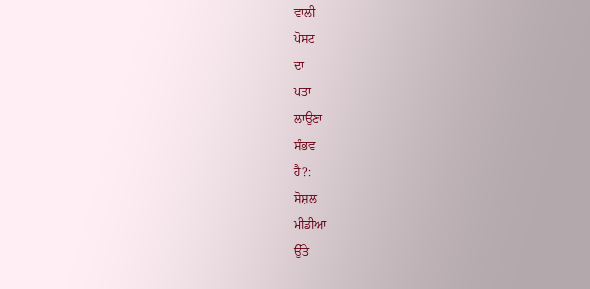ਵਾਲੀ
ਪੋਸਟ
ਦਾ
ਪਤਾ
ਲਾਉਣਾ
ਸੰਭਵ
ਹੈ?:
ਸੋਸ਼ਲ
ਮੀਡੀਆ
ਉੱਤੇ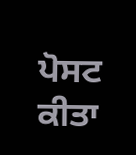ਪੋਸਟ
ਕੀਤਾ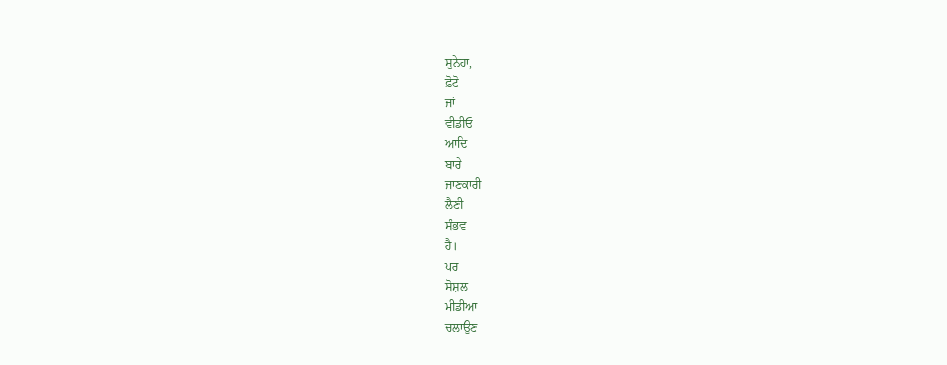ਸੁਨੇਹਾ,
ਫ਼ੋਟੋ
ਜਾਂ
ਵੀਡੀਓ
ਆਦਿ
ਬਾਰੇ
ਜਾਣਕਾਰੀ
ਲੈਣੀ
ਸੰਭਵ
ਹੈ।
ਪਰ
ਸੋਸ਼ਲ
ਮੀਡੀਆ
ਚਲਾਉਣ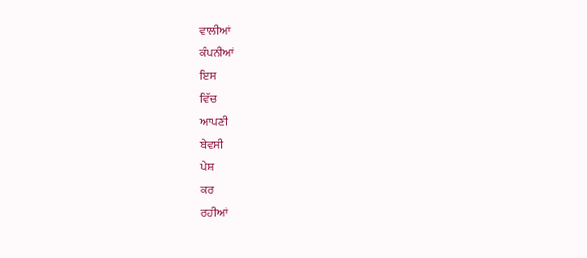ਵਾਲੀਆਂ
ਕੰਪਨੀਆਂ
ਇਸ
ਵਿੱਚ
ਆਪਣੀ
ਬੇਵਸੀ
ਪੇਸ਼
ਕਰ
ਰਹੀਆਂ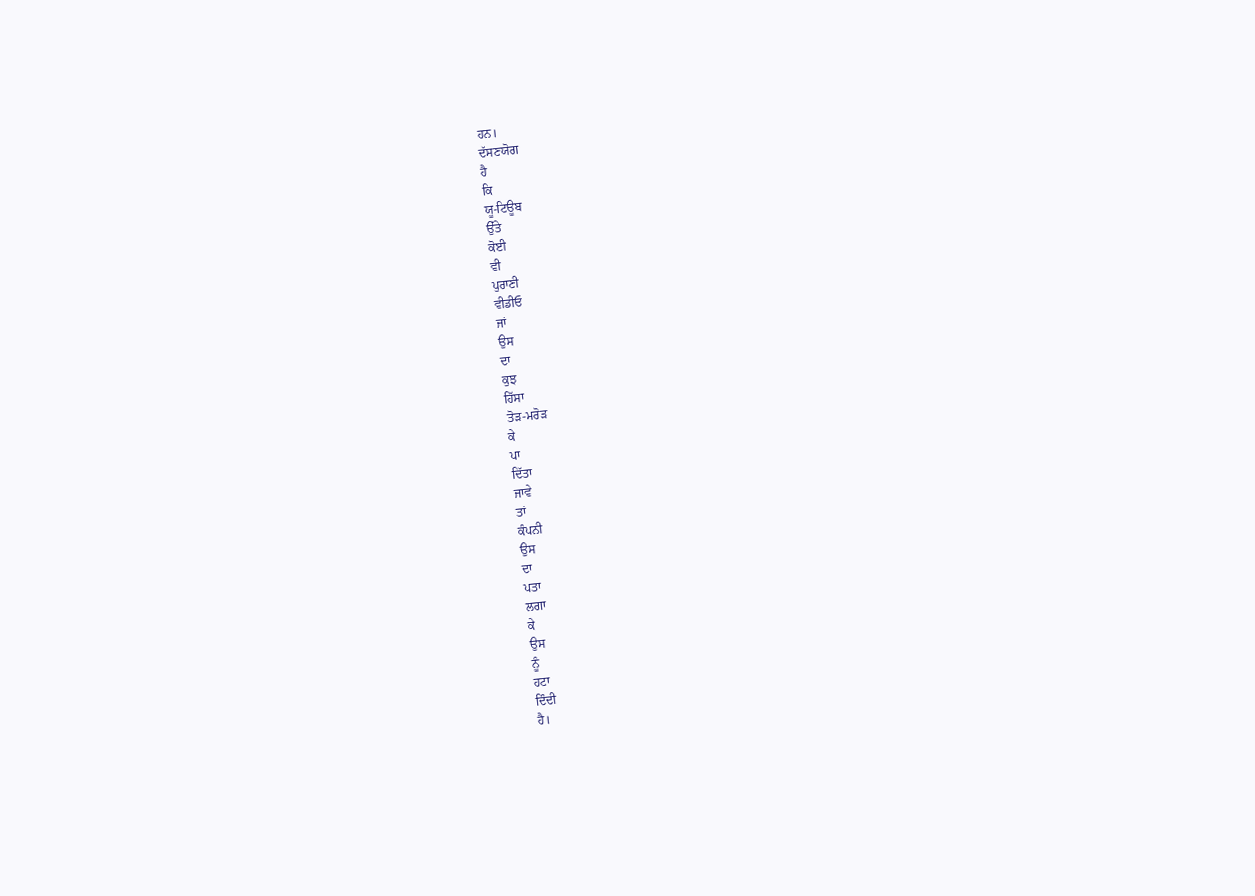ਹਨ।
ਦੱਸਣਯੋਗ
ਹੈ
ਕਿ
ਯੂ-ਟਿਊਬ
ਉੱਤੇ
ਕੋਈ
ਵੀ
ਪੁਰਾਣੀ
ਵੀਡੀਓ
ਜਾਂ
ਉਸ
ਦਾ
ਕੁਝ
ਹਿੱਸਾ
ਤੋੜ-ਮਰੋੜ
ਕੇ
ਪਾ
ਦਿੱਤਾ
ਜਾਵੇ
ਤਾਂ
ਕੰਪਨੀ
ਉਸ
ਦਾ
ਪਤਾ
ਲਗਾ
ਕੇ
ਉਸ
ਨੂੰ
ਹਟਾ
ਦਿੰਦੀ
ਹੈ।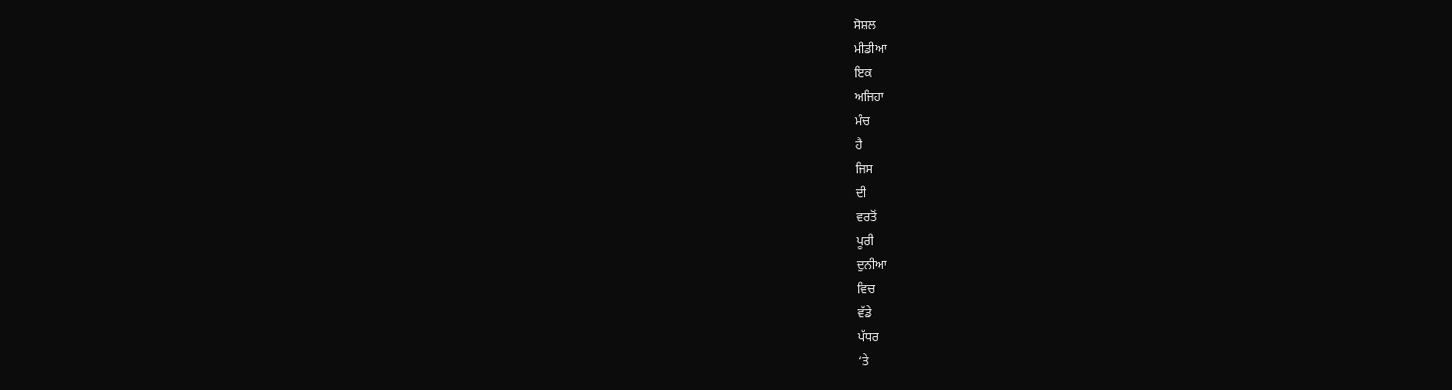ਸੋਸ਼ਲ
ਮੀਡੀਆ
ਇਕ
ਅਜਿਹਾ
ਮੰਚ
ਹੈ
ਜਿਸ
ਦੀ
ਵਰਤੋਂ
ਪੂਰੀ
ਦੁਨੀਆ
ਵਿਚ
ਵੱਡੇ
ਪੱਧਰ
‘ਤੇ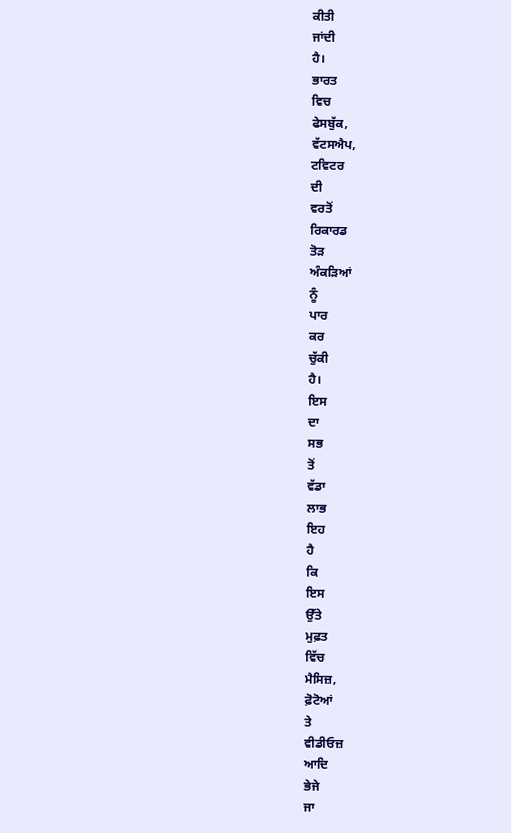ਕੀਤੀ
ਜਾਂਦੀ
ਹੈ।
ਭਾਰਤ
ਵਿਚ
ਫੇਸਬੁੱਕ,
ਵੱਟਸਐਪ,
ਟਵਿਟਰ
ਦੀ
ਵਰਤੋਂ
ਰਿਕਾਰਡ
ਤੋੜ
ਅੰਕੜਿਆਂ
ਨੂੰ
ਪਾਰ
ਕਰ
ਚੁੱਕੀ
ਹੈ।
ਇਸ
ਦਾ
ਸਭ
ਤੋਂ
ਵੱਡਾ
ਲਾਭ
ਇਹ
ਹੈ
ਕਿ
ਇਸ
ਉੱਤੇ
ਮੁਫ਼ਤ
ਵਿੱਚ
ਮੈਸਿਜ਼,
ਫ਼ੋਟੋਆਂ
ਤੇ
ਵੀਡੀਓਜ਼
ਆਦਿ
ਭੇਜੇ
ਜਾ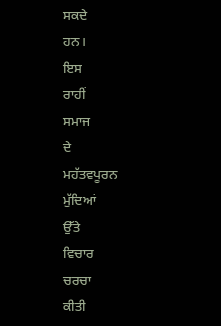ਸਕਦੇ
ਹਨ।
ਇਸ
ਰਾਹੀਂ
ਸਮਾਜ
ਦੇ
ਮਹੱਤਵਪੂਰਨ
ਮੁੱਦਿਆਂ
ਉੱਤੇ
ਵਿਚਾਰ
ਚਰਚਾ
ਕੀਤੀ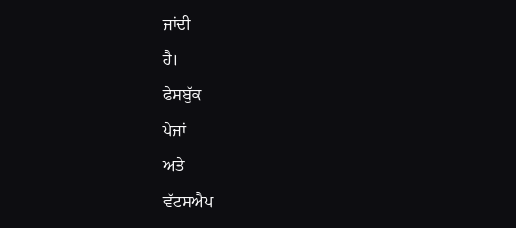ਜਾਂਦੀ
ਹੈ।
ਫੇਸਬੁੱਕ
ਪੇਜਾਂ
ਅਤੇ
ਵੱਟਸਐਪ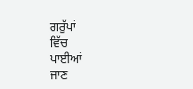ਗਰੁੱਪਾਂ
ਵਿੱਚ
ਪਾਈਆਂ
ਜਾਣ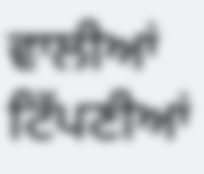ਵਾਲੀਆਂ
ਟਿੱਪਣੀਆਂ